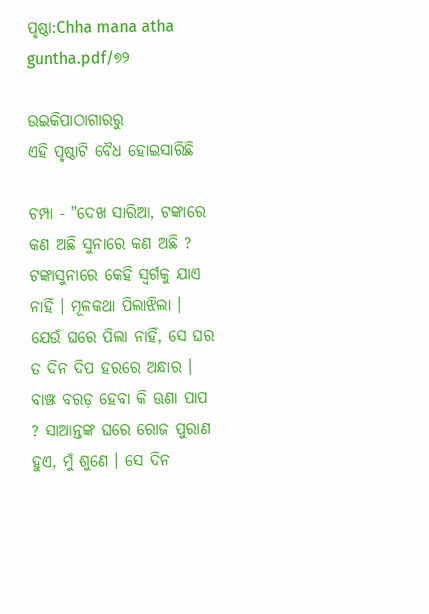ପୃଷ୍ଠା:Chha mana atha guntha.pdf/୭୨

ଉଇକିପାଠାଗାର‌ରୁ
ଏହି ପୃଷ୍ଠାଟି ବୈଧ ହୋଇସାରିଛି

ଚମ୍ପା - "ଦେଖ ସାରିଆ, ଟଙ୍କାରେ କଣ ଅଛି ସୁନାରେ କଣ ଅଛି ? ଟଙ୍କାସୁନାରେ କେହି ସ୍ୱର୍ଗକୁ ଯାଏ ନାହିଁ । ମୂଳକଥା ପିଲାଝିଲା । ଯେଉଁ ଘରେ ପିଲା ନାହିଁ, ସେ ଘର ତ ଦିନ ଦିପ ହରରେ ଅନ୍ଧାର । ବାଞ୍ଝ ବରଡ଼ ହେବା କି ଊଣା ପାପ ? ସାଆନ୍ତଙ୍କ ଘରେ ରୋଜ ପୁରାଣ ହୁଏ, ମୁଁ ଶୁଣେ । ସେ ଦିନ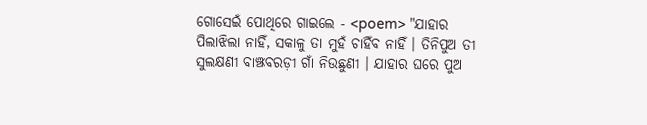ଗୋସେଇଁ ପୋଥିରେ ଗାଇଲେ - <poem> "ଯାହାର ପିଲାଝିଲା ନାହିଁ, ସକାଳୁ ତା ମୁହଁ ଚାହିଁବ ନାହିଁ । ତିନିପୁଅ ତୀ ସୁଲକ୍ଷଣୀ ବାଞ୍ଝବରଡ଼ୀ ଗାଁ ନିଉଛୁଣୀ । ଯାହାର ଘରେ ପୁଅ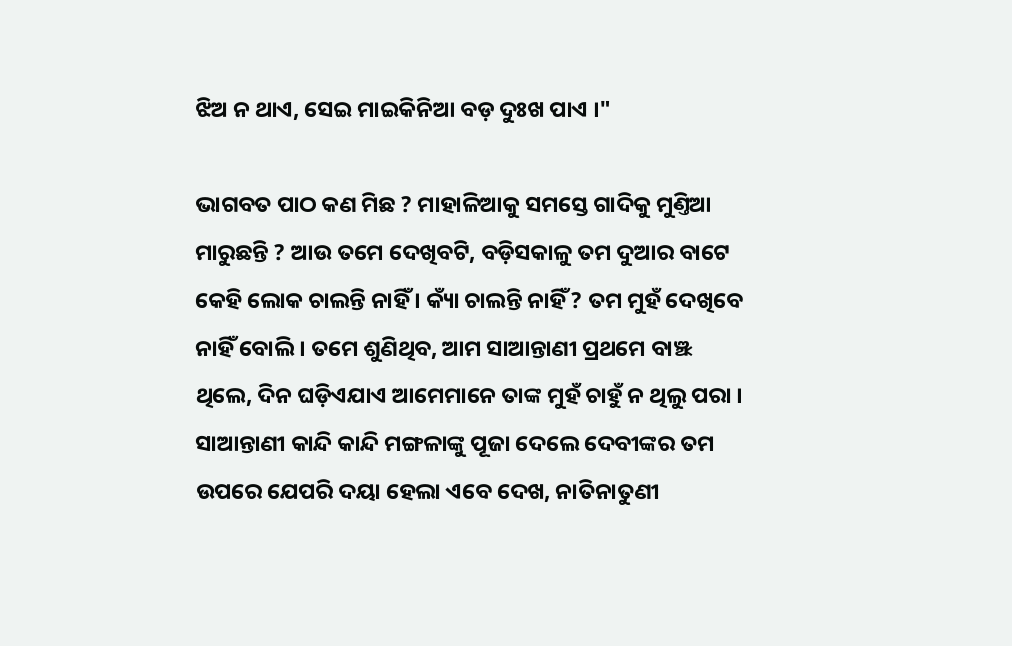ଝିଅ ନ ଥାଏ, ସେଇ ମାଇକିନିଆ ବଡ଼ ଦୁଃଖ ପାଏ ।"

ଭାଗବତ ପାଠ କଣ ମିଛ ? ମାହାଳିଆକୁ ସମସ୍ତେ ଗାଦିକୁ ମୁଣ୍ତିଆ ମାରୁଛନ୍ତି ? ଆଉ ତମେ ଦେଖିବଟି, ବଡ଼ିସକାଳୁ ତମ ଦୁଆର ବାଟେ କେହି ଲୋକ ଚାଲନ୍ତି ନାହିଁ । କ୍ୟାଁ ଚାଲନ୍ତି ନାହିଁ ? ତମ ମୁହଁ ଦେଖିବେ ନାହିଁ ବୋଲି । ତମେ ଶୁଣିଥିବ, ଆମ ସାଆନ୍ତାଣୀ ପ୍ରଥମେ ବାଞ୍ଝ ଥିଲେ, ଦିନ ଘଡ଼ିଏଯାଏ ଆମେମାନେ ତାଙ୍କ ମୁହଁ ଚାହୁଁ ନ ଥିଲୁ ପରା । ସାଆନ୍ତାଣୀ କାନ୍ଦି କାନ୍ଦି ମଙ୍ଗଳାଙ୍କୁ ପୂଜା ଦେଲେ ଦେବୀଙ୍କର ତମ ଉପରେ ଯେପରି ଦୟା ହେଲା ଏବେ ଦେଖ, ନାତିନାତୁଣୀ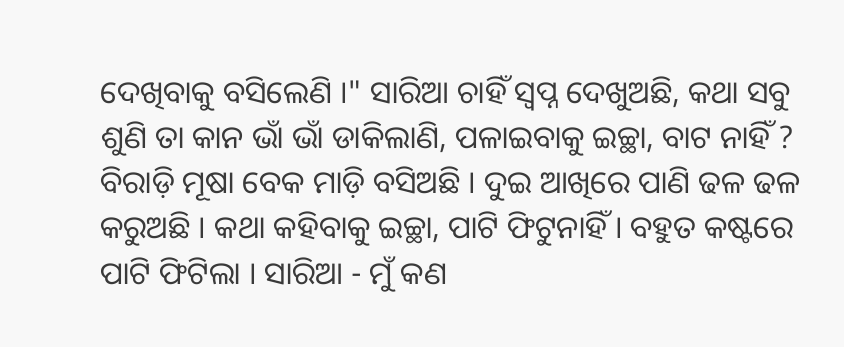ଦେଖିବାକୁ ବସିଲେଣି ।" ସାରିଆ ଚାହିଁ ସ୍ୱପ୍ନ ଦେଖୁଅଛି, କଥା ସବୁ ଶୁଣି ତା କାନ ଭାଁ ଭାଁ ଡାକିଲାଣି, ପଳାଇବାକୁ ଇଚ୍ଛା, ବାଟ ନାହିଁ ? ବିରାଡ଼ି ମୂଷା ବେକ ମାଡ଼ି ବସିଅଛି । ଦୁଇ ଆଖିରେ ପାଣି ଢଳ ଢଳ କରୁଅଛି । କଥା କହିବାକୁ ଇଚ୍ଛା, ପାଟି ଫିଟୁନାହିଁ । ବହୁତ କଷ୍ଟରେ ପାଟି ଫିଟିଲା । ସାରିଆ - ମୁଁ କଣ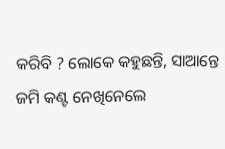କରିବି ? ଲୋକେ କହୁଛନ୍ତି, ସାଆନ୍ତେ ଜମି କଣ୍ଟ ନେଖିନେଲେ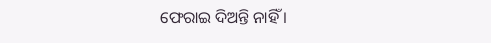ଫେରାଇ ଦିଅନ୍ତି ନାହିଁ ।